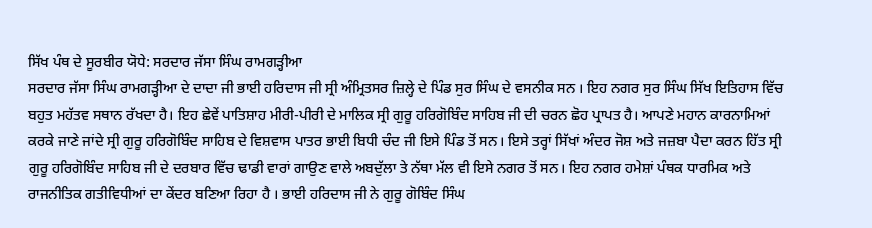ਸਿੱਖ ਪੰਥ ਦੇ ਸੂਰਬੀਰ ਯੋਧੇ: ਸਰਦਾਰ ਜੱਸਾ ਸਿੰਘ ਰਾਮਗੜ੍ਹੀਆ
ਸਰਦਾਰ ਜੱਸਾ ਸਿੰਘ ਰਾਮਗੜ੍ਹੀਆ ਦੇ ਦਾਦਾ ਜੀ ਭਾਈ ਹਰਿਦਾਸ ਜੀ ਸ੍ਰੀ ਅੰਮ੍ਰਿਤਸਰ ਜ਼ਿਲ੍ਹੇ ਦੇ ਪਿੰਡ ਸੁਰ ਸਿੰਘ ਦੇ ਵਸਨੀਕ ਸਨ । ਇਹ ਨਗਰ ਸੁਰ ਸਿੰਘ ਸਿੱਖ ਇਤਿਹਾਸ ਵਿੱਚ ਬਹੁਤ ਮਹੱਤਵ ਸਥਾਨ ਰੱਖਦਾ ਹੈ। ਇਹ ਛੇਵੇਂ ਪਾਤਿਸ਼ਾਹ ਮੀਰੀ-ਪੀਰੀ ਦੇ ਮਾਲਿਕ ਸ੍ਰੀ ਗੁਰੂ ਹਰਿਗੋਬਿੰਦ ਸਾਹਿਬ ਜੀ ਦੀ ਚਰਨ ਛੋਹ ਪ੍ਰਾਪਤ ਹੈ। ਆਪਣੇ ਮਹਾਨ ਕਾਰਨਾਮਿਆਂ ਕਰਕੇ ਜਾਣੇ ਜਾਂਦੇ ਸ੍ਰੀ ਗੁਰੂ ਹਰਿਗੋਬਿੰਦ ਸਾਹਿਬ ਦੇ ਵਿਸ਼ਵਾਸ ਪਾਤਰ ਭਾਈ ਬਿਧੀ ਚੰਦ ਜੀ ਇਸੇ ਪਿੰਡ ਤੋਂ ਸਨ। ਇਸੇ ਤਰ੍ਹਾਂ ਸਿੱਖਾਂ ਅੰਦਰ ਜੋਸ਼ ਅਤੇ ਜਜ਼ਬਾ ਪੈਦਾ ਕਰਨ ਹਿੱਤ ਸ੍ਰੀ ਗੁਰੂ ਹਰਿਗੋਬਿੰਦ ਸਾਹਿਬ ਜੀ ਦੇ ਦਰਬਾਰ ਵਿੱਚ ਢਾਡੀ ਵਾਰਾਂ ਗਾਉਣ ਵਾਲੇ ਅਬਦੁੱਲਾ ਤੇ ਨੱਥਾ ਮੱਲ ਵੀ ਇਸੇ ਨਗਰ ਤੋਂ ਸਨ। ਇਹ ਨਗਰ ਹਮੇਸ਼ਾਂ ਪੰਥਕ ਧਾਰਮਿਕ ਅਤੇ ਰਾਜਨੀਤਿਕ ਗਤੀਵਿਧੀਆਂ ਦਾ ਕੇਂਦਰ ਬਣਿਆ ਰਿਹਾ ਹੈ । ਭਾਈ ਹਰਿਦਾਸ ਜੀ ਨੇ ਗੁਰੂ ਗੋਬਿੰਦ ਸਿੰਘ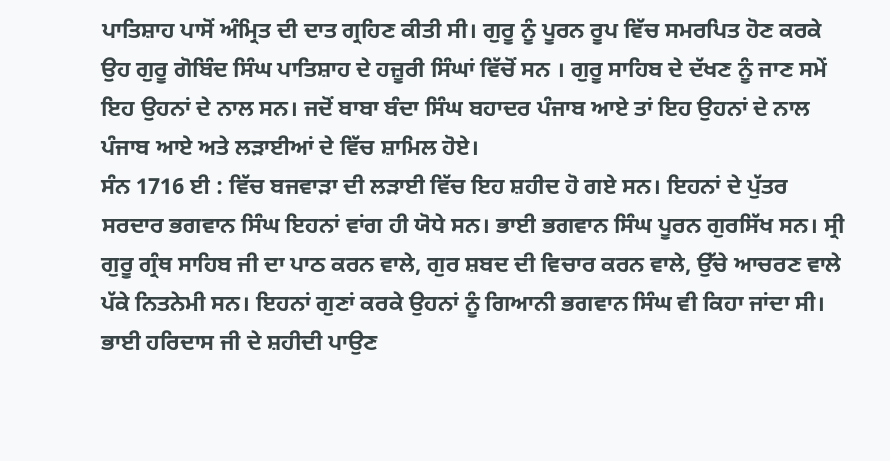ਪਾਤਿਸ਼ਾਹ ਪਾਸੋਂ ਅੰਮ੍ਰਿਤ ਦੀ ਦਾਤ ਗ੍ਰਹਿਣ ਕੀਤੀ ਸੀ। ਗੁਰੂ ਨੂੰ ਪੂਰਨ ਰੂਪ ਵਿੱਚ ਸਮਰਪਿਤ ਹੋਣ ਕਰਕੇ ਉਹ ਗੁਰੂ ਗੋਬਿੰਦ ਸਿੰਘ ਪਾਤਿਸ਼ਾਹ ਦੇ ਹਜ਼ੂਰੀ ਸਿੰਘਾਂ ਵਿੱਚੋਂ ਸਨ । ਗੁਰੂ ਸਾਹਿਬ ਦੇ ਦੱਖਣ ਨੂੰ ਜਾਣ ਸਮੇਂ ਇਹ ਉਹਨਾਂ ਦੇ ਨਾਲ ਸਨ। ਜਦੋਂ ਬਾਬਾ ਬੰਦਾ ਸਿੰਘ ਬਹਾਦਰ ਪੰਜਾਬ ਆਏ ਤਾਂ ਇਹ ਉਹਨਾਂ ਦੇ ਨਾਲ ਪੰਜਾਬ ਆਏ ਅਤੇ ਲੜਾਈਆਂ ਦੇ ਵਿੱਚ ਸ਼ਾਮਿਲ ਹੋਏ।
ਸੰਨ 1716 ਈ : ਵਿੱਚ ਬਜਵਾੜਾ ਦੀ ਲੜਾਈ ਵਿੱਚ ਇਹ ਸ਼ਹੀਦ ਹੋ ਗਏ ਸਨ। ਇਹਨਾਂ ਦੇ ਪੁੱਤਰ ਸਰਦਾਰ ਭਗਵਾਨ ਸਿੰਘ ਇਹਨਾਂ ਵਾਂਗ ਹੀ ਯੋਧੇ ਸਨ। ਭਾਈ ਭਗਵਾਨ ਸਿੰਘ ਪੂਰਨ ਗੁਰਸਿੱਖ ਸਨ। ਸ੍ਰੀ ਗੁਰੂ ਗ੍ਰੰਥ ਸਾਹਿਬ ਜੀ ਦਾ ਪਾਠ ਕਰਨ ਵਾਲੇ, ਗੁਰ ਸ਼ਬਦ ਦੀ ਵਿਚਾਰ ਕਰਨ ਵਾਲੇ, ਉੱਚੇ ਆਚਰਣ ਵਾਲੇ ਪੱਕੇ ਨਿਤਨੇਮੀ ਸਨ। ਇਹਨਾਂ ਗੁਣਾਂ ਕਰਕੇ ਉਹਨਾਂ ਨੂੰ ਗਿਆਨੀ ਭਗਵਾਨ ਸਿੰਘ ਵੀ ਕਿਹਾ ਜਾਂਦਾ ਸੀ। ਭਾਈ ਹਰਿਦਾਸ ਜੀ ਦੇ ਸ਼ਹੀਦੀ ਪਾਉਣ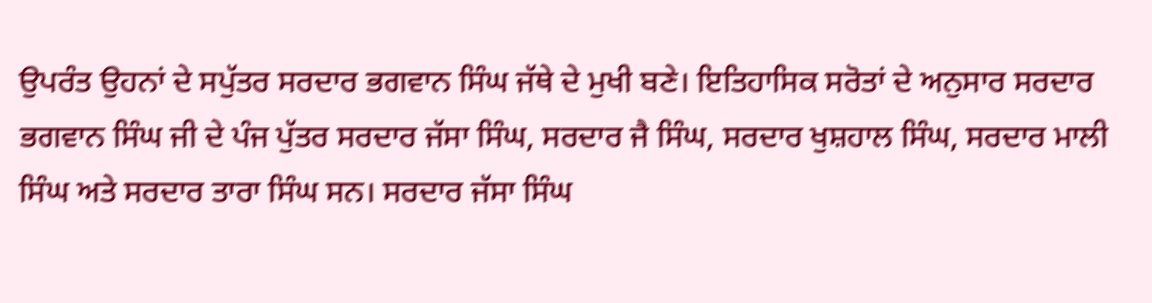ਉਪਰੰਤ ਉਹਨਾਂ ਦੇ ਸਪੁੱਤਰ ਸਰਦਾਰ ਭਗਵਾਨ ਸਿੰਘ ਜੱਥੇ ਦੇ ਮੁਖੀ ਬਣੇ। ਇਤਿਹਾਸਿਕ ਸਰੋਤਾਂ ਦੇ ਅਨੁਸਾਰ ਸਰਦਾਰ ਭਗਵਾਨ ਸਿੰਘ ਜੀ ਦੇ ਪੰਜ ਪੁੱਤਰ ਸਰਦਾਰ ਜੱਸਾ ਸਿੰਘ, ਸਰਦਾਰ ਜੈ ਸਿੰਘ, ਸਰਦਾਰ ਖੁਸ਼ਹਾਲ ਸਿੰਘ, ਸਰਦਾਰ ਮਾਲੀ ਸਿੰਘ ਅਤੇ ਸਰਦਾਰ ਤਾਰਾ ਸਿੰਘ ਸਨ। ਸਰਦਾਰ ਜੱਸਾ ਸਿੰਘ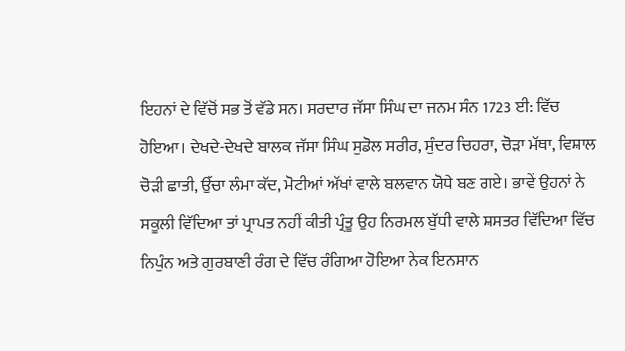ਇਹਨਾਂ ਦੇ ਵਿੱਚੋਂ ਸਭ ਤੋਂ ਵੱਡੇ ਸਨ। ਸਰਦਾਰ ਜੱਸਾ ਸਿੰਘ ਦਾ ਜਨਮ ਸੰਨ 1723 ਈ: ਵਿੱਚ ਹੋਇਆ। ਦੇਖਦੇ-ਦੇਖਦੇ ਬਾਲਕ ਜੱਸਾ ਸਿੰਘ ਸੁਡੋਲ ਸਰੀਰ, ਸੁੰਦਰ ਚਿਹਰਾ, ਚੋੜਾ ਮੱਥਾ, ਵਿਸ਼ਾਲ ਚੋੜੀ ਛਾਤੀ, ਉੱਚਾ ਲੰਮਾ ਕੱਦ, ਮੋਟੀਆਂ ਅੱਖਾਂ ਵਾਲੇ ਬਲਵਾਨ ਯੋਧੇ ਬਣ ਗਏ। ਭਾਵੇਂ ਉਹਨਾਂ ਨੇ ਸਕੂਲੀ ਵਿੱਦਿਆ ਤਾਂ ਪ੍ਰਾਪਤ ਨਹੀਂ ਕੀਤੀ ਪ੍ਰੰਤੂ ਉਹ ਨਿਰਮਲ ਬੁੱਧੀ ਵਾਲੇ ਸ਼ਸਤਰ ਵਿੱਦਿਆ ਵਿੱਚ ਨਿਪੁੰਨ ਅਤੇ ਗੁਰਬਾਣੀ ਰੰਗ ਦੇ ਵਿੱਚ ਰੰਗਿਆ ਹੋਇਆ ਨੇਕ ਇਨਸਾਨ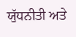ਯੁੱਧਨੀਤੀ ਅਤੇ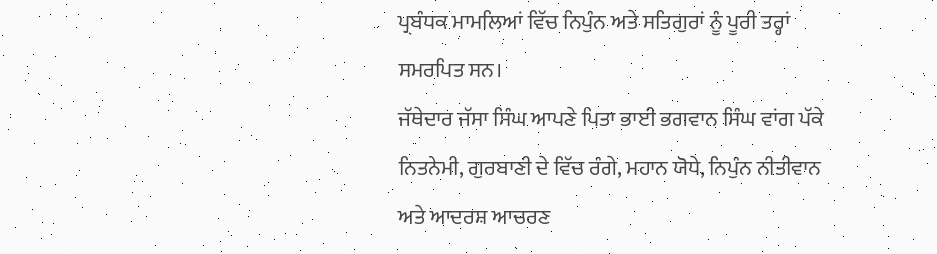ਪ੍ਰਬੰਧਕ ਮਾਮਲਿਆਂ ਵਿੱਚ ਨਿਪੁੰਨ ਅਤੇ ਸਤਿਗੁਰਾਂ ਨੂੰ ਪੂਰੀ ਤਰ੍ਹਾਂ ਸਮਰਪਿਤ ਸਨ।
ਜੱਥੇਦਾਰ ਜੱਸਾ ਸਿੰਘ ਆਪਣੇ ਪਿਤਾ ਭਾਈ ਭਗਵਾਨ ਸਿੰਘ ਵਾਂਗ ਪੱਕੇ ਨਿਤਨੇਮੀ, ਗੁਰਬਾਣੀ ਦੇ ਵਿੱਚ ਰੰਗੇ, ਮਹਾਨ ਯੋਧੇ, ਨਿਪੁੰਨ ਨੀਤੀਵਾਨ ਅਤੇ ਆਦਰਸ਼ ਆਚਰਣ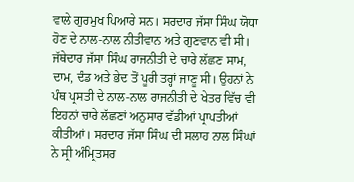ਵਾਲੇ ਗੁਰਮੁਖ ਪਿਆਰੇ ਸਨ। ਸਰਦਾਰ ਜੱਸਾ ਸਿੰਘ ਯੋਧਾ ਹੋਣ ਦੇ ਨਾਲ-ਨਾਲ ਨੀਤੀਵਾਨ ਅਤੇ ਗੁਣਵਾਨ ਵੀ ਸੀ। ਜੱਥੇਦਾਰ ਜੱਸਾ ਸਿੰਘ ਰਾਜਨੀਤੀ ਦੇ ਚਾਰੇ ਲੱਛਣ ਸਾਮ, ਦਾਮ, ਦੰਡ ਅਤੇ ਭੇਦ ਤੋਂ ਪੂਰੀ ਤਰ੍ਹਾਂ ਜਾਣੂ ਸੀ। ਉਹਨਾਂ ਨੇ ਪੰਥ ਪ੍ਰਸਤੀ ਦੇ ਨਾਲ-ਨਾਲ ਰਾਜਨੀਤੀ ਦੇ ਖੇਤਰ ਵਿੱਚ ਵੀ ਇਹਨਾਂ ਚਾਰੇ ਲੱਛਣਾਂ ਅਨੁਸਾਰ ਵੱਡੀਆਂ ਪ੍ਰਾਪਤੀਆਂ ਕੀਤੀਆਂ। ਸਰਦਾਰ ਜੱਸਾ ਸਿੰਘ ਦੀ ਸਲਾਹ ਨਾਲ ਸਿੰਘਾਂ ਨੇ ਸ੍ਰੀ ਅੰਮ੍ਰਿਤਸਰ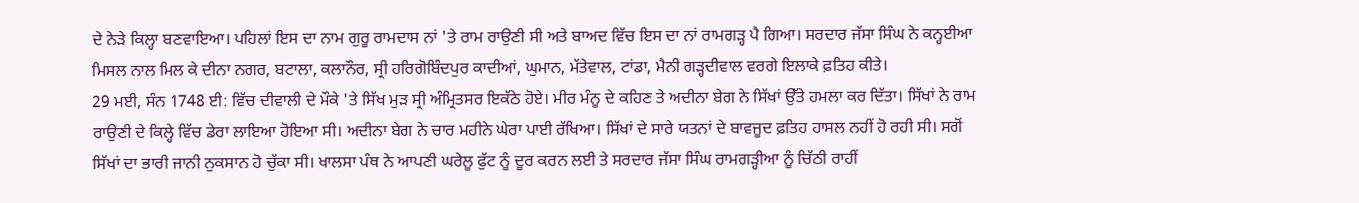ਦੇ ਨੇੜੇ ਕਿਲ੍ਹਾ ਬਣਵਾਇਆ। ਪਹਿਲਾਂ ਇਸ ਦਾ ਨਾਮ ਗੁਰੂ ਰਾਮਦਾਸ ਨਾਂ 'ਤੇ ਰਾਮ ਰਾਉਣੀ ਸੀ ਅਤੇ ਬਾਅਦ ਵਿੱਚ ਇਸ ਦਾ ਨਾਂ ਰਾਮਗੜ੍ਹ ਪੈ ਗਿਆ। ਸਰਦਾਰ ਜੱਸਾ ਸਿੰਘ ਨੇ ਕਨ੍ਹਈਆ ਮਿਸਲ ਨਾਲ ਮਿਲ ਕੇ ਦੀਨਾ ਨਗਰ, ਬਟਾਲਾ, ਕਲਾਨੌਰ, ਸ੍ਰੀ ਹਰਿਗੋਬਿੰਦਪੁਰ ਕਾਦੀਆਂ, ਘੁਮਾਨ, ਮੱਤੇਵਾਲ, ਟਾਂਡਾ, ਮੈਨੀ ਗੜ੍ਹਦੀਵਾਲ ਵਰਗੇ ਇਲਾਕੇ ਫ਼ਤਿਹ ਕੀਤੇ।
29 ਮਈ, ਸੰਨ 1748 ਈ: ਵਿੱਚ ਦੀਵਾਲੀ ਦੇ ਮੌਕੇ 'ਤੇ ਸਿੱਖ ਮੁੜ ਸ੍ਰੀ ਅੰਮ੍ਰਿਤਸਰ ਇਕੱਠੇ ਹੋਏ। ਮੀਰ ਮੰਨੂ ਦੇ ਕਹਿਣ ਤੇ ਅਦੀਨਾ ਬੇਗ ਨੇ ਸਿੱਖਾਂ ਉੱਤੇ ਹਮਲਾ ਕਰ ਦਿੱਤਾ। ਸਿੱਖਾਂ ਨੇ ਰਾਮ ਰਾਉਣੀ ਦੇ ਕਿਲ੍ਹੇ ਵਿੱਚ ਡੇਰਾ ਲਾਇਆ ਹੋਇਆ ਸੀ। ਅਦੀਨਾ ਬੇਗ ਨੇ ਚਾਰ ਮਹੀਨੇ ਘੇਰਾ ਪਾਈ ਰੱਖਿਆ। ਸਿੱਖਾਂ ਦੇ ਸਾਰੇ ਯਤਨਾਂ ਦੇ ਬਾਵਜੂਦ ਫ਼ਤਿਹ ਹਾਸਲ ਨਹੀਂ ਹੋ ਰਹੀ ਸੀ। ਸਗੋਂ ਸਿੱਖਾਂ ਦਾ ਭਾਰੀ ਜਾਨੀ ਨੁਕਸਾਨ ਹੋ ਚੁੱਕਾ ਸੀ। ਖਾਲਸਾ ਪੰਥ ਨੇ ਆਪਣੀ ਘਰੇਲੂ ਫੁੱਟ ਨੂੰ ਦੂਰ ਕਰਨ ਲਈ ਤੇ ਸਰਦਾਰ ਜੱਸਾ ਸਿੰਘ ਰਾਮਗੜ੍ਹੀਆ ਨੂੰ ਚਿੱਠੀ ਰਾਹੀਂ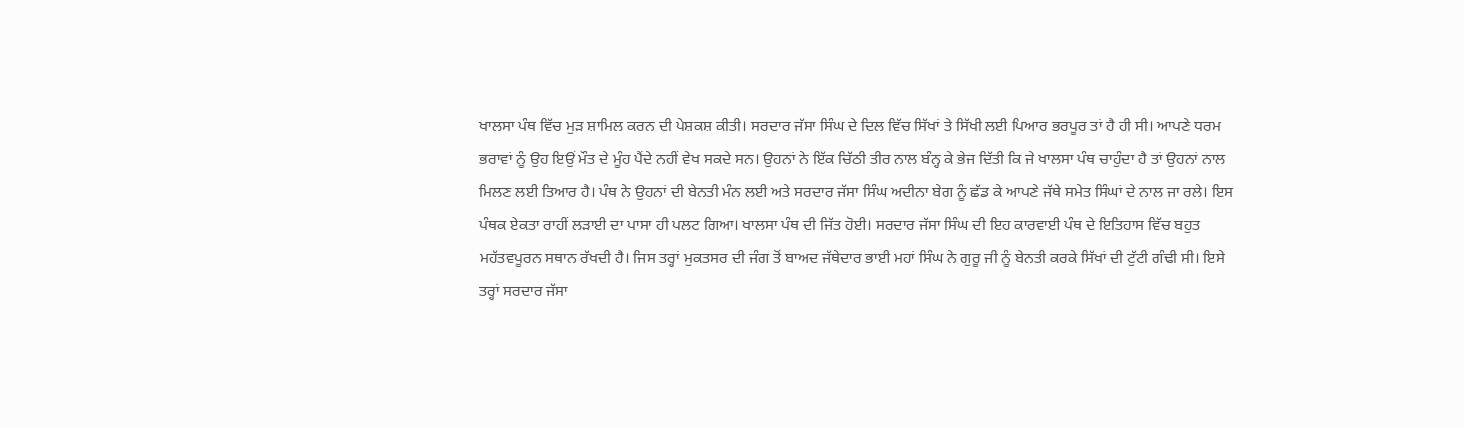ਖਾਲਸਾ ਪੰਥ ਵਿੱਚ ਮੁੜ ਸ਼ਾਮਿਲ ਕਰਨ ਦੀ ਪੇਸ਼ਕਸ਼ ਕੀਤੀ। ਸਰਦਾਰ ਜੱਸਾ ਸਿੰਘ ਦੇ ਦਿਲ ਵਿੱਚ ਸਿੱਖਾਂ ਤੇ ਸਿੱਖੀ ਲਈ ਪਿਆਰ ਭਰਪੂਰ ਤਾਂ ਹੈ ਹੀ ਸੀ। ਆਪਣੇ ਧਰਮ ਭਰਾਵਾਂ ਨੂੰ ਉਹ ਇਉਂ ਮੌਤ ਦੇ ਮੂੰਹ ਪੈਂਦੇ ਨਹੀਂ ਵੇਖ ਸਕਦੇ ਸਨ। ਉਹਨਾਂ ਨੇ ਇੱਕ ਚਿੱਠੀ ਤੀਰ ਨਾਲ ਬੰਨ੍ਹ ਕੇ ਭੇਜ ਦਿੱਤੀ ਕਿ ਜੇ ਖਾਲਸਾ ਪੰਥ ਚਾਹੁੰਦਾ ਹੈ ਤਾਂ ਉਹਨਾਂ ਨਾਲ ਮਿਲਣ ਲਈ ਤਿਆਰ ਹੈ। ਪੰਥ ਨੇ ਉਹਨਾਂ ਦੀ ਬੇਨਤੀ ਮੰਨ ਲਈ ਅਤੇ ਸਰਦਾਰ ਜੱਸਾ ਸਿੰਘ ਅਦੀਨਾ ਬੇਗ ਨੂੰ ਛੱਡ ਕੇ ਆਪਣੇ ਜੱਥੇ ਸਮੇਤ ਸਿੰਘਾਂ ਦੇ ਨਾਲ ਜਾ ਰਲੇ। ਇਸ ਪੰਥਕ ਏਕਤਾ ਰਾਹੀਂ ਲੜਾਈ ਦਾ ਪਾਸਾ ਹੀ ਪਲਟ ਗਿਆ। ਖਾਲਸਾ ਪੰਥ ਦੀ ਜਿੱਤ ਹੋਈ। ਸਰਦਾਰ ਜੱਸਾ ਸਿੰਘ ਦੀ ਇਹ ਕਾਰਵਾਈ ਪੰਥ ਦੇ ਇਤਿਹਾਸ ਵਿੱਚ ਬਹੁਤ ਮਹੱਤਵਪੂਰਨ ਸਥਾਨ ਰੱਖਦੀ ਹੈ। ਜਿਸ ਤਰ੍ਹਾਂ ਮੁਕਤਸਰ ਦੀ ਜੰਗ ਤੋਂ ਬਾਅਦ ਜੱਥੇਦਾਰ ਭਾਈ ਮਹਾਂ ਸਿੰਘ ਨੇ ਗੁਰੂ ਜੀ ਨੂੰ ਬੇਨਤੀ ਕਰਕੇ ਸਿੱਖਾਂ ਦੀ ਟੁੱਟੀ ਗੰਢੀ ਸੀ। ਇਸੇ ਤਰ੍ਹਾਂ ਸਰਦਾਰ ਜੱਸਾ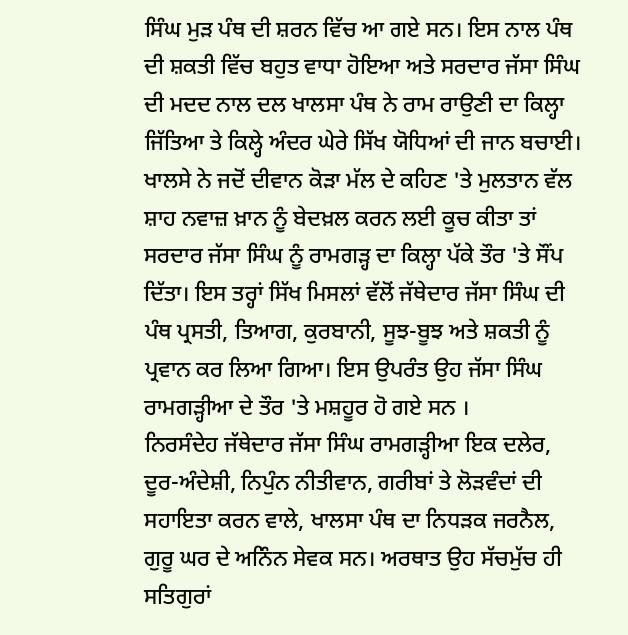ਸਿੰਘ ਮੁੜ ਪੰਥ ਦੀ ਸ਼ਰਨ ਵਿੱਚ ਆ ਗਏ ਸਨ। ਇਸ ਨਾਲ ਪੰਥ ਦੀ ਸ਼ਕਤੀ ਵਿੱਚ ਬਹੁਤ ਵਾਧਾ ਹੋਇਆ ਅਤੇ ਸਰਦਾਰ ਜੱਸਾ ਸਿੰਘ ਦੀ ਮਦਦ ਨਾਲ ਦਲ ਖਾਲਸਾ ਪੰਥ ਨੇ ਰਾਮ ਰਾਉਣੀ ਦਾ ਕਿਲ੍ਹਾ ਜਿੱਤਿਆ ਤੇ ਕਿਲ੍ਹੇ ਅੰਦਰ ਘੇਰੇ ਸਿੱਖ ਯੋਧਿਆਂ ਦੀ ਜਾਨ ਬਚਾਈ। ਖਾਲਸੇ ਨੇ ਜਦੋਂ ਦੀਵਾਨ ਕੋੜਾ ਮੱਲ ਦੇ ਕਹਿਣ 'ਤੇ ਮੁਲਤਾਨ ਵੱਲ ਸ਼ਾਹ ਨਵਾਜ਼ ਖ਼ਾਨ ਨੂੰ ਬੇਦਖ਼ਲ ਕਰਨ ਲਈ ਕੂਚ ਕੀਤਾ ਤਾਂ ਸਰਦਾਰ ਜੱਸਾ ਸਿੰਘ ਨੂੰ ਰਾਮਗੜ੍ਹ ਦਾ ਕਿਲ੍ਹਾ ਪੱਕੇ ਤੌਰ 'ਤੇ ਸੌਂਪ ਦਿੱਤਾ। ਇਸ ਤਰ੍ਹਾਂ ਸਿੱਖ ਮਿਸਲਾਂ ਵੱਲੋਂ ਜੱਥੇਦਾਰ ਜੱਸਾ ਸਿੰਘ ਦੀ ਪੰਥ ਪ੍ਰਸਤੀ, ਤਿਆਗ, ਕੁਰਬਾਨੀ, ਸੂਝ-ਬੂਝ ਅਤੇ ਸ਼ਕਤੀ ਨੂੰ ਪ੍ਰਵਾਨ ਕਰ ਲਿਆ ਗਿਆ। ਇਸ ਉਪਰੰਤ ਉਹ ਜੱਸਾ ਸਿੰਘ ਰਾਮਗੜ੍ਹੀਆ ਦੇ ਤੌਰ 'ਤੇ ਮਸ਼ਹੂਰ ਹੋ ਗਏ ਸਨ ।
ਨਿਰਸੰਦੇਹ ਜੱਥੇਦਾਰ ਜੱਸਾ ਸਿੰਘ ਰਾਮਗੜ੍ਹੀਆ ਇਕ ਦਲੇਰ, ਦੂਰ-ਅੰਦੇਸ਼ੀ, ਨਿਪੁੰਨ ਨੀਤੀਵਾਨ, ਗਰੀਬਾਂ ਤੇ ਲੋੜਵੰਦਾਂ ਦੀ ਸਹਾਇਤਾ ਕਰਨ ਵਾਲੇ, ਖਾਲਸਾ ਪੰਥ ਦਾ ਨਿਧੜਕ ਜਰਨੈਲ, ਗੁਰੂ ਘਰ ਦੇ ਅਨਿੰਨ ਸੇਵਕ ਸਨ। ਅਰਥਾਤ ਉਹ ਸੱਚਮੁੱਚ ਹੀ ਸਤਿਗੁਰਾਂ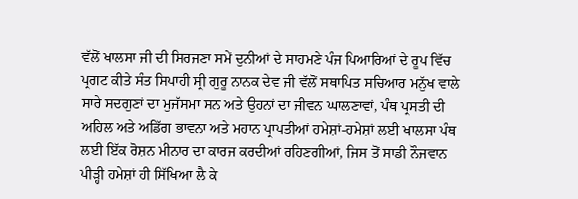ਵੱਲੋਂ ਖਾਲਸਾ ਜੀ ਦੀ ਸਿਰਜਣਾ ਸਮੇਂ ਦੁਨੀਆਂ ਦੇ ਸਾਹਮਣੇ ਪੰਜ ਪਿਆਰਿਆਂ ਦੇ ਰੂਪ ਵਿੱਚ ਪ੍ਰਗਟ ਕੀਤੇ ਸੰਤ ਸਿਪਾਹੀ ਸ੍ਰੀ ਗੁਰੂ ਨਾਨਕ ਦੇਵ ਜੀ ਵੱਲੋਂ ਸਥਾਪਿਤ ਸਚਿਆਰ ਮਨੁੱਖ ਵਾਲੇ ਸਾਰੇ ਸਦਗੁਣਾਂ ਦਾ ਮੁਜੱਸਮਾ ਸਨ ਅਤੇ ਉਹਨਾਂ ਦਾ ਜੀਵਨ ਘਾਲਣਾਵਾਂ, ਪੰਥ ਪ੍ਰਸਤੀ ਦੀ ਅਹਿਲ ਅਤੇ ਅਡਿੱਗ ਭਾਵਨਾ ਅਤੇ ਮਹਾਨ ਪ੍ਰਾਪਤੀਆਂ ਹਮੇਸ਼ਾਂ-ਹਮੇਸ਼ਾਂ ਲਈ ਖਾਲਸਾ ਪੰਥ ਲਈ ਇੱਕ ਰੋਸ਼ਨ ਮੀਨਾਰ ਦਾ ਕਾਰਜ ਕਰਦੀਆਂ ਰਹਿਣਗੀਆਂ, ਜਿਸ ਤੋਂ ਸਾਡੀ ਨੌਜਵਾਨ ਪੀੜ੍ਹੀ ਹਮੇਸ਼ਾਂ ਹੀ ਸਿੱਖਿਆ ਲੈ ਕੇ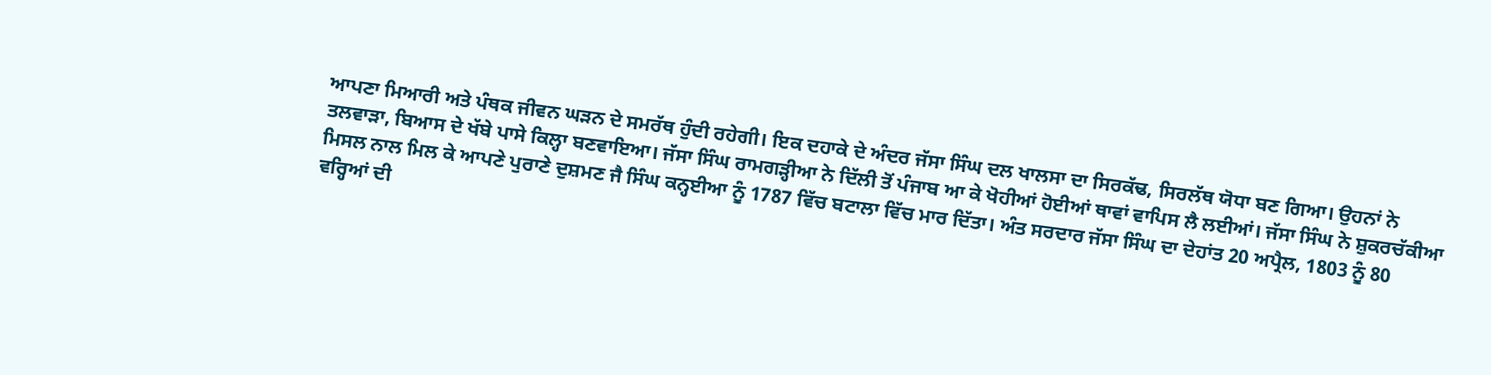ਆਪਣਾ ਮਿਆਰੀ ਅਤੇ ਪੰਥਕ ਜੀਵਨ ਘੜਨ ਦੇ ਸਮਰੱਥ ਹੁੰਦੀ ਰਹੇਗੀ। ਇਕ ਦਹਾਕੇ ਦੇ ਅੰਦਰ ਜੱਸਾ ਸਿੰਘ ਦਲ ਖਾਲਸਾ ਦਾ ਸਿਰਕੱਢ, ਸਿਰਲੱਥ ਯੋਧਾ ਬਣ ਗਿਆ। ਉਹਨਾਂ ਨੇ ਤਲਵਾੜਾ, ਬਿਆਸ ਦੇ ਖੱਬੇ ਪਾਸੇ ਕਿਲ੍ਹਾ ਬਣਵਾਇਆ। ਜੱਸਾ ਸਿੰਘ ਰਾਮਗੜ੍ਹੀਆ ਨੇ ਦਿੱਲੀ ਤੋਂ ਪੰਜਾਬ ਆ ਕੇ ਖੋਹੀਆਂ ਹੋਈਆਂ ਥਾਵਾਂ ਵਾਪਿਸ ਲੈ ਲਈਆਂ। ਜੱਸਾ ਸਿੰਘ ਨੇ ਸ਼ੁਕਰਚੱਕੀਆ ਮਿਸਲ ਨਾਲ ਮਿਲ ਕੇ ਆਪਣੇ ਪੁਰਾਣੇ ਦੁਸ਼ਮਣ ਜੈ ਸਿੰਘ ਕਨ੍ਹਈਆ ਨੂੰ 1787 ਵਿੱਚ ਬਟਾਲਾ ਵਿੱਚ ਮਾਰ ਦਿੱਤਾ। ਅੰਤ ਸਰਦਾਰ ਜੱਸਾ ਸਿੰਘ ਦਾ ਦੇਹਾਂਤ 20 ਅਪ੍ਰੈਲ, 1803 ਨੂੰ 80 ਵਰ੍ਹਿਆਂ ਦੀ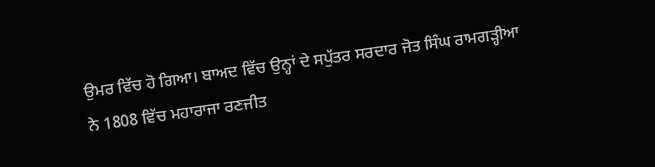ਉਮਰ ਵਿੱਚ ਹੋ ਗਿਆ। ਬਾਅਦ ਵਿੱਚ ਉਨ੍ਹਾਂ ਦੇ ਸਪੁੱਤਰ ਸਰਦਾਰ ਜੋਤ ਸਿੰਘ ਰਾਮਗੜ੍ਹੀਆ ਨੇ 1808 ਵਿੱਚ ਮਹਾਰਾਜਾ ਰਣਜੀਤ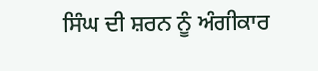ਸਿੰਘ ਦੀ ਸ਼ਰਨ ਨੂੰ ਅੰਗੀਕਾਰ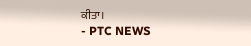ਕੀਤਾ।
- PTC NEWS